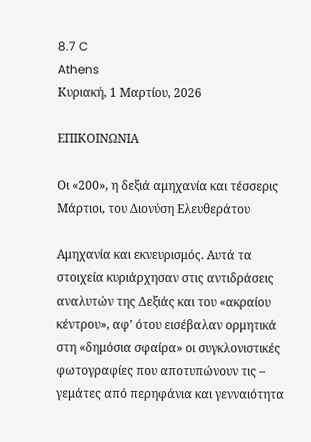8.7 C
Athens
Κυριακή, 1 Μαρτίου, 2026

ΕΠΙΚΟΙΝΩΝΙΑ

Οι «200», η δεξιά αμηχανία και τέσσερις Μάρτιοι, του Διονύση Ελευθεράτου

Αμηχανία και εκνευρισμός. Αυτά τα στοιχεία κυριάρχησαν στις αντιδράσεις αναλυτών της Δεξιάς και του «ακραίου κέντρου», αφ’ ότου εισέβαλαν ορμητικά στη «δημόσια σφαίρα» οι συγκλονιστικές φωτογραφίες που αποτυπώνουν τις – γεμάτες από περηφάνια και γενναιότητα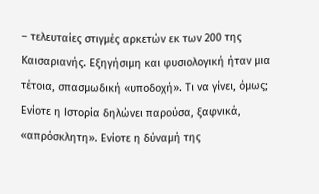– τελευταίες στιγμές αρκετών εκ των 200 της Καισαριανής. Εξηγήσιμη και φυσιολογική ήταν μια τέτοια, σπασμωδική «υποδοχή». Τι να γίνει, όμως; Ενίοτε η Ιστορία δηλώνει παρούσα, ξαφνικά, «απρόσκλητη». Ενίοτε η δύναμή της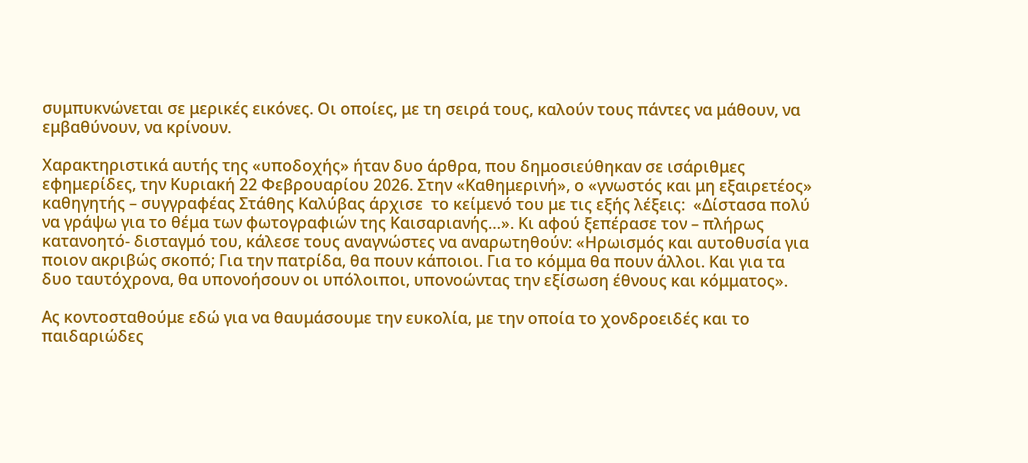συμπυκνώνεται σε μερικές εικόνες. Οι οποίες, με τη σειρά τους, καλούν τους πάντες να μάθουν, να εμβαθύνουν, να κρίνουν.

Χαρακτηριστικά αυτής της «υποδοχής» ήταν δυο άρθρα, που δημοσιεύθηκαν σε ισάριθμες εφημερίδες, την Κυριακή 22 Φεβρουαρίου 2026. Στην «Καθημερινή», ο «γνωστός και μη εξαιρετέος»  καθηγητής – συγγραφέας Στάθης Καλύβας άρχισε  το κείμενό του με τις εξής λέξεις:  «Δίστασα πολύ να γράψω για το θέμα των φωτογραφιών της Καισαριανής…». Κι αφού ξεπέρασε τον – πλήρως κατανοητό- δισταγμό του, κάλεσε τους αναγνώστες να αναρωτηθούν: «Ηρωισμός και αυτοθυσία για ποιον ακριβώς σκοπό; Για την πατρίδα, θα πουν κάποιοι. Για το κόμμα θα πουν άλλοι. Και για τα δυο ταυτόχρονα, θα υπονοήσουν οι υπόλοιποι, υπονοώντας την εξίσωση έθνους και κόμματος».

Ας κοντοσταθούμε εδώ για να θαυμάσουμε την ευκολία, με την οποία το χονδροειδές και το παιδαριώδες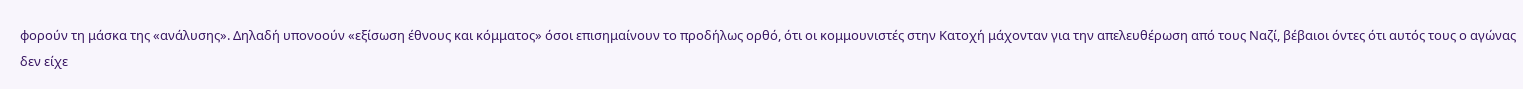φορούν τη μάσκα της «ανάλυσης». Δηλαδή υπονοούν «εξίσωση έθνους και κόμματος» όσοι επισημαίνουν το προδήλως ορθό, ότι οι κομμουνιστές στην Κατοχή μάχονταν για την απελευθέρωση από τους Ναζί, βέβαιοι όντες ότι αυτός τους ο αγώνας δεν είχε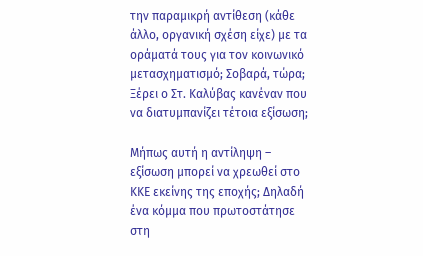την παραμικρή αντίθεση (κάθε άλλο, οργανική σχέση είχε) με τα οράματά τους για τον κοινωνικό μετασχηματισμό; Σοβαρά, τώρα; Ξέρει ο Στ. Καλύβας κανέναν που να διατυμπανίζει τέτοια εξίσωση;

Μήπως αυτή η αντίληψη – εξίσωση μπορεί να χρεωθεί στο ΚΚΕ εκείνης της εποχής; Δηλαδή ένα κόμμα που πρωτοστάτησε στη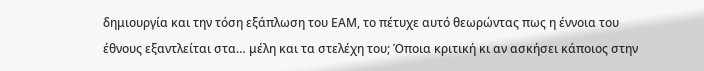δημιουργία και την τόση εξάπλωση του ΕΑΜ, το πέτυχε αυτό θεωρώντας πως η έννοια του έθνους εξαντλείται στα… μέλη και τα στελέχη του; Όποια κριτική κι αν ασκήσει κάποιος στην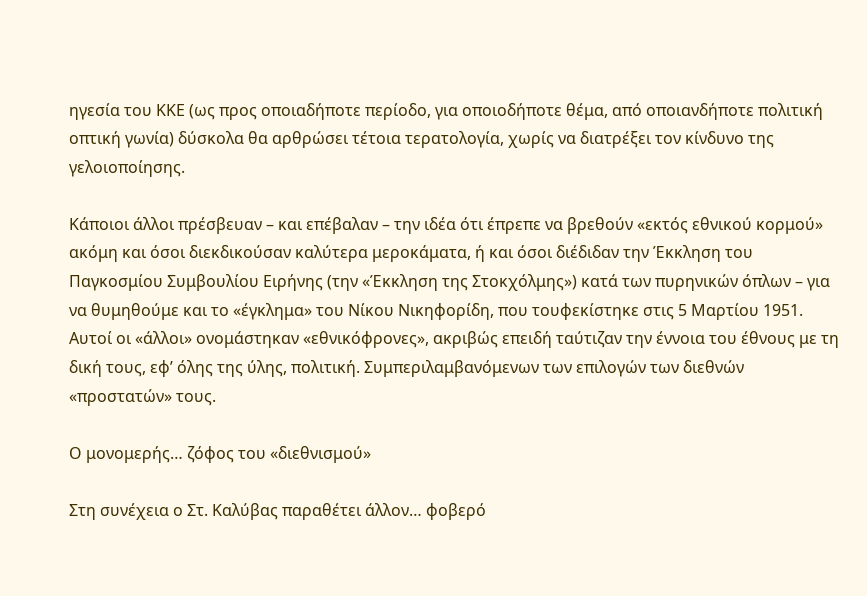ηγεσία του ΚΚΕ (ως προς οποιαδήποτε περίοδο, για οποιοδήποτε θέμα, από οποιανδήποτε πολιτική οπτική γωνία) δύσκολα θα αρθρώσει τέτοια τερατολογία, χωρίς να διατρέξει τον κίνδυνο της γελοιοποίησης.

Κάποιοι άλλοι πρέσβευαν – και επέβαλαν – την ιδέα ότι έπρεπε να βρεθούν «εκτός εθνικού κορμού» ακόμη και όσοι διεκδικούσαν καλύτερα μεροκάματα, ή και όσοι διέδιδαν την Έκκληση του Παγκοσμίου Συμβουλίου Ειρήνης (την «Έκκληση της Στοκχόλμης») κατά των πυρηνικών όπλων – για να θυμηθούμε και το «έγκλημα» του Νίκου Νικηφορίδη, που τουφεκίστηκε στις 5 Μαρτίου 1951. Αυτοί οι «άλλοι» ονομάστηκαν «εθνικόφρονες», ακριβώς επειδή ταύτιζαν την έννοια του έθνους με τη δική τους, εφ’ όλης της ύλης, πολιτική. Συμπεριλαμβανόμενων των επιλογών των διεθνών «προστατών» τους.

Ο μονομερής… ζόφος του «διεθνισμού»

Στη συνέχεια ο Στ. Καλύβας παραθέτει άλλον… φοβερό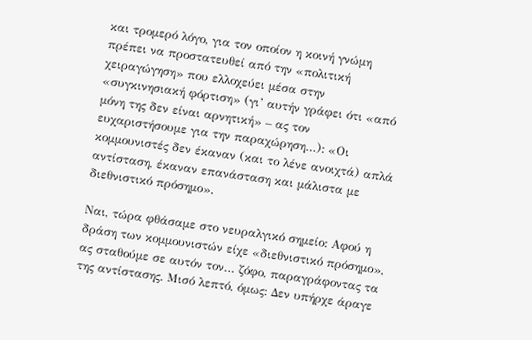και τρομερό λόγο, για τον οποίον η κοινή γνώμη πρέπει να προστατευθεί από την «πολιτική χειραγώγηση» που ελλοχεύει μέσα στην «συγκινησιακή φόρτιση» (γι’ αυτήν γράφει ότι «από μόνη της δεν είναι αρνητική» – ας τον ευχαριστήσουμε για την παραχώρηση…): «Οι κομμουνιστές δεν έκαναν (και το λένε ανοιχτά) απλά αντίσταση, έκαναν επανάσταση και μάλιστα με διεθνιστικό πρόσημο».

Ναι, τώρα φθάσαμε στο νευραλγικό σημείο: Αφού η δράση των κομμουνιστών είχε «διεθνιστικό πρόσημο», ας σταθούμε σε αυτόν τον… ζόφο, παραγράφοντας τα της αντίστασης. Μισό λεπτό, όμως: Δεν υπήρχε άραγε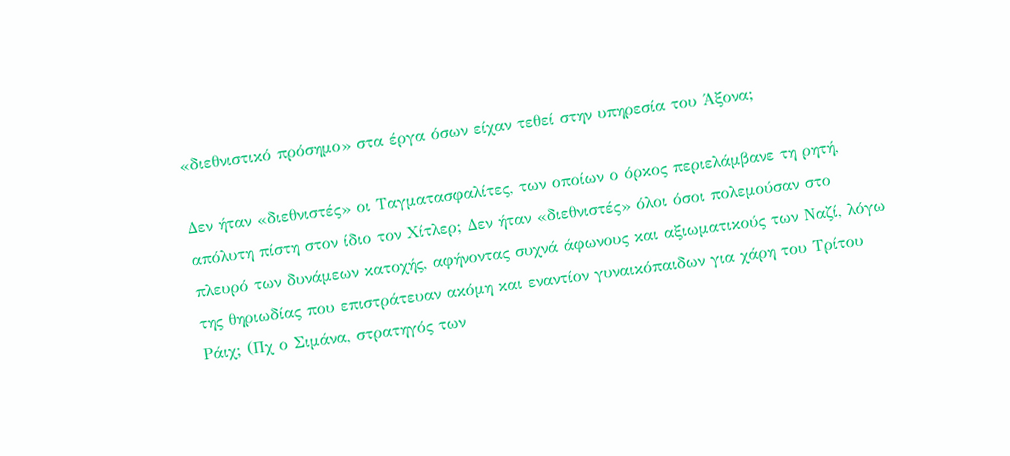«διεθνιστικό πρόσημο» στα έργα όσων είχαν τεθεί στην υπηρεσία του Άξονα;

Δεν ήταν «διεθνιστές» οι Ταγματασφαλίτες, των οποίων ο όρκος περιελάμβανε τη ρητή, απόλυτη πίστη στον ίδιο τον Χίτλερ; Δεν ήταν «διεθνιστές» όλοι όσοι πολεμούσαν στο πλευρό των δυνάμεων κατοχής, αφήνοντας συχνά άφωνους και αξιωματικούς των Ναζί, λόγω της θηριωδίας που επιστράτευαν ακόμη και εναντίον γυναικόπαιδων για χάρη του Τρίτου Ράιχ; (Πχ ο Σιμάνα, στρατηγός των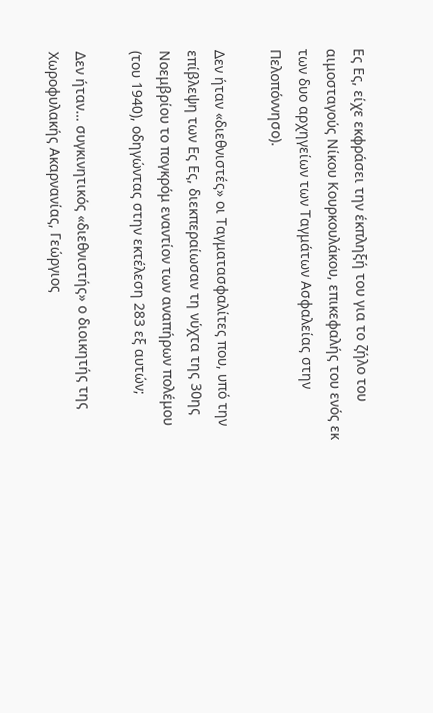Ες Ες, είχε εκφράσει την έκπληξή του για το ζήλο του αιμοσταγούς Νίκου Κουρκουλάκου, επικεφαλής του ενός εκ των δυο αρχηγείων των Ταγμάτων Ασφαλείας στην Πελοπόννησο).

Δεν ήταν «διεθνιστές» οι Ταγματασφαλίτες που, υπό την επίβλεψη των Ες Ες, διεκπεραίωσαν τη νύχτα της 30ης Νοεμβρίου το πογκρόμ εναντίον των αναπήρων πολέμου (του 1940), οδηγώντας στην εκτέλεση 283 εξ αυτών;

Δεν ήταν… συγκινητικός «διεθνιστής» ο διοικητής της Χωροφυλακής Ακαρνανίας, Γεώργιος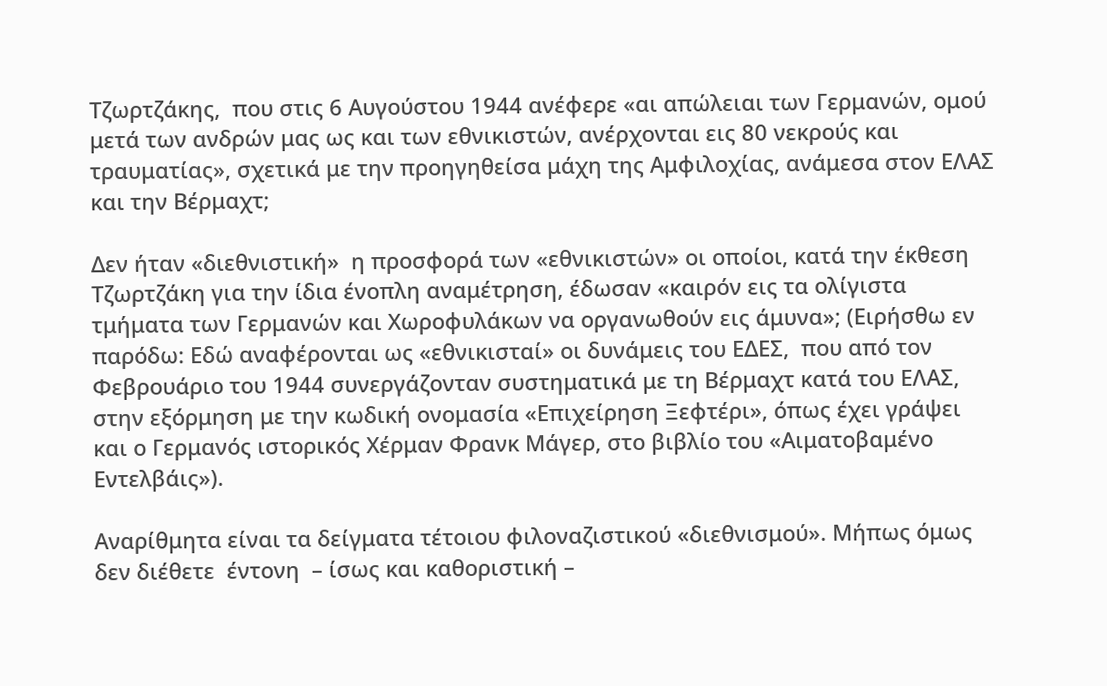Τζωρτζάκης,  που στις 6 Αυγούστου 1944 ανέφερε «αι απώλειαι των Γερμανών, ομού μετά των ανδρών μας ως και των εθνικιστών, ανέρχονται εις 80 νεκρούς και τραυματίας», σχετικά με την προηγηθείσα μάχη της Αμφιλοχίας, ανάμεσα στον ΕΛΑΣ και την Βέρμαχτ;

Δεν ήταν «διεθνιστική»  η προσφορά των «εθνικιστών» οι οποίοι, κατά την έκθεση Τζωρτζάκη για την ίδια ένοπλη αναμέτρηση, έδωσαν «καιρόν εις τα ολίγιστα τμήματα των Γερμανών και Χωροφυλάκων να οργανωθούν εις άμυνα»; (Ειρήσθω εν παρόδω: Εδώ αναφέρονται ως «εθνικισταί» οι δυνάμεις του ΕΔΕΣ,  που από τον Φεβρουάριο του 1944 συνεργάζονταν συστηματικά με τη Βέρμαχτ κατά του ΕΛΑΣ, στην εξόρμηση με την κωδική ονομασία «Επιχείρηση Ξεφτέρι», όπως έχει γράψει και ο Γερμανός ιστορικός Χέρμαν Φρανκ Μάγερ, στο βιβλίο του «Αιματοβαμένο Εντελβάις»).

Αναρίθμητα είναι τα δείγματα τέτοιου φιλοναζιστικού «διεθνισμού». Μήπως όμως δεν διέθετε  έντονη  – ίσως και καθοριστική –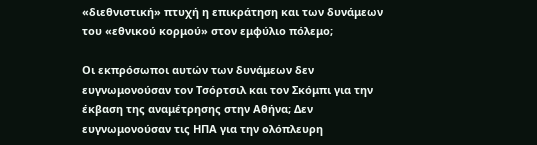«διεθνιστική» πτυχή η επικράτηση και των δυνάμεων του «εθνικού κορμού» στον εμφύλιο πόλεμο;

Οι εκπρόσωποι αυτών των δυνάμεων δεν ευγνωμονούσαν τον Τσόρτσιλ και τον Σκόμπι για την έκβαση της αναμέτρησης στην Αθήνα; Δεν ευγνωμονούσαν τις ΗΠΑ για την ολόπλευρη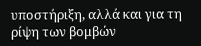υποστήριξη, αλλά και για τη ρίψη των βομβών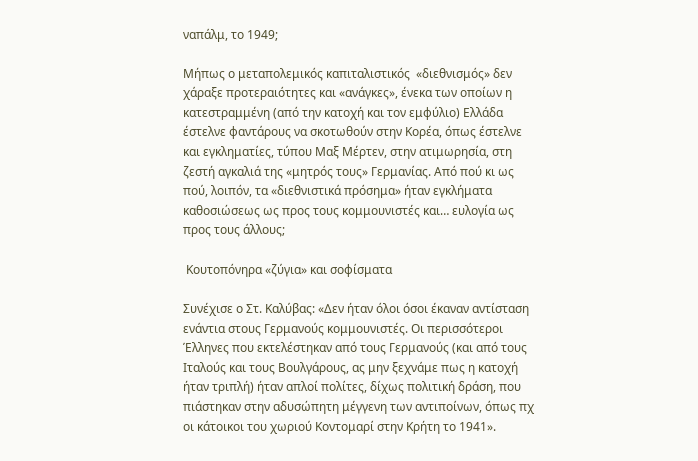ναπάλμ, το 1949;

Μήπως ο μεταπολεμικός καπιταλιστικός  «διεθνισμός» δεν χάραξε προτεραιότητες και «ανάγκες», ένεκα των οποίων η κατεστραμμένη (από την κατοχή και τον εμφύλιο) Ελλάδα έστελνε φαντάρους να σκοτωθούν στην Κορέα, όπως έστελνε και εγκληματίες, τύπου Μαξ Μέρτεν, στην ατιμωρησία, στη ζεστή αγκαλιά της «μητρός τους» Γερμανίας. Από πού κι ως πού, λοιπόν, τα «διεθνιστικά πρόσημα» ήταν εγκλήματα καθοσιώσεως ως προς τους κομμουνιστές και… ευλογία ως προς τους άλλους;

 Κουτοπόνηρα «ζύγια» και σοφίσματα

Συνέχισε ο Στ. Καλύβας: «Δεν ήταν όλοι όσοι έκαναν αντίσταση ενάντια στους Γερμανούς κομμουνιστές. Οι περισσότεροι Έλληνες που εκτελέστηκαν από τους Γερμανούς (και από τους Ιταλούς και τους Βουλγάρους, ας μην ξεχνάμε πως η κατοχή ήταν τριπλή) ήταν απλοί πολίτες, δίχως πολιτική δράση, που πιάστηκαν στην αδυσώπητη μέγγενη των αντιποίνων, όπως πχ οι κάτοικοι του χωριού Κοντομαρί στην Κρήτη το 1941».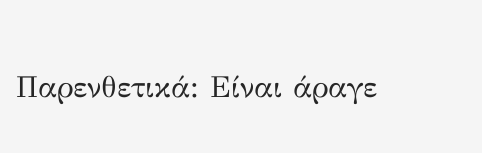Παρενθετικά: Είναι άραγε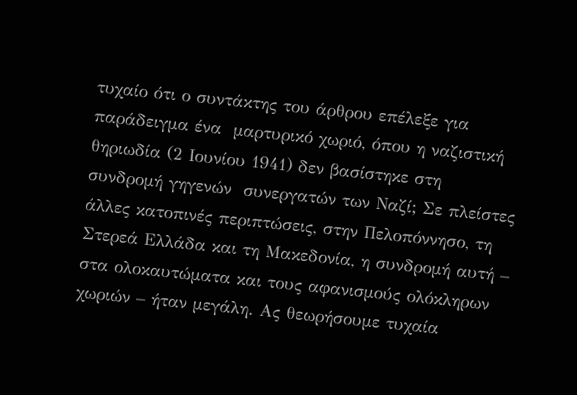τυχαίο ότι ο συντάκτης του άρθρου επέλεξε για παράδειγμα ένα  μαρτυρικό χωριό, όπου η ναζιστική θηριωδία (2 Ιουνίου 1941) δεν βασίστηκε στη συνδρομή γηγενών  συνεργατών των Ναζί; Σε πλείστες άλλες κατοπινές περιπτώσεις, στην Πελοπόννησο, τη Στερεά Ελλάδα και τη Μακεδονία, η συνδρομή αυτή – στα ολοκαυτώματα και τους αφανισμούς ολόκληρων χωριών – ήταν μεγάλη. Ας θεωρήσουμε τυχαία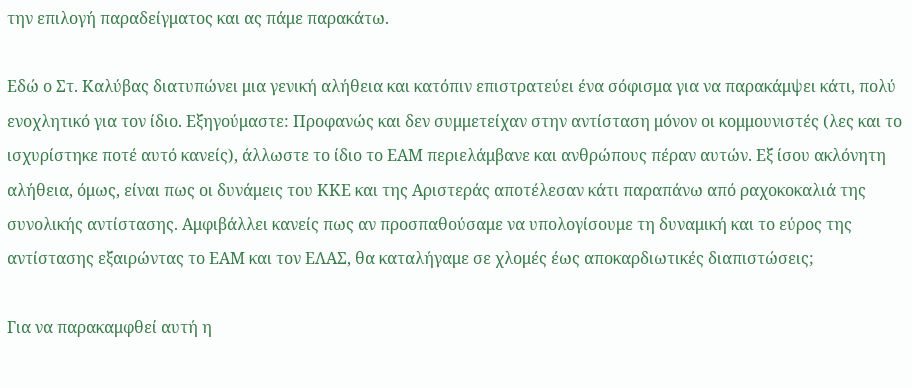την επιλογή παραδείγματος και ας πάμε παρακάτω.

Εδώ ο Στ. Καλύβας διατυπώνει μια γενική αλήθεια και κατόπιν επιστρατεύει ένα σόφισμα για να παρακάμψει κάτι, πολύ ενοχλητικό για τον ίδιο. Εξηγούμαστε: Προφανώς και δεν συμμετείχαν στην αντίσταση μόνον οι κομμουνιστές (λες και το ισχυρίστηκε ποτέ αυτό κανείς), άλλωστε το ίδιο το ΕΑΜ περιελάμβανε και ανθρώπους πέραν αυτών. Εξ ίσου ακλόνητη αλήθεια, όμως, είναι πως οι δυνάμεις του ΚΚΕ και της Αριστεράς αποτέλεσαν κάτι παραπάνω από ραχοκοκαλιά της συνολικής αντίστασης. Αμφιβάλλει κανείς πως αν προσπαθούσαμε να υπολογίσουμε τη δυναμική και το εύρος της αντίστασης εξαιρώντας το ΕΑΜ και τον ΕΛΑΣ, θα καταλήγαμε σε χλομές έως αποκαρδιωτικές διαπιστώσεις;

Για να παρακαμφθεί αυτή η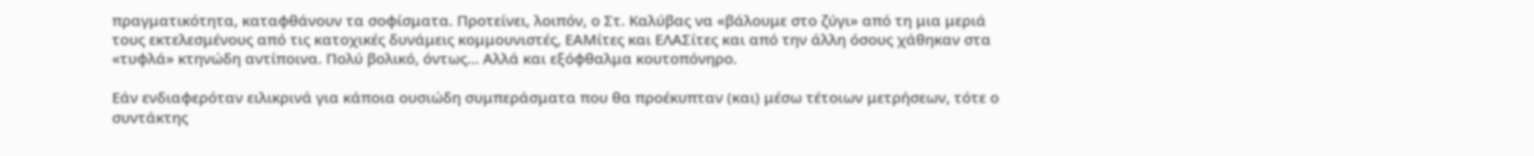πραγματικότητα, καταφθάνουν τα σοφίσματα. Προτείνει, λοιπόν, ο Στ. Καλύβας να «βάλουμε στο ζύγι» από τη μια μεριά τους εκτελεσμένους από τις κατοχικές δυνάμεις κομμουνιστές, ΕΑΜίτες και ΕΛΑΣίτες και από την άλλη όσους χάθηκαν στα «τυφλά» κτηνώδη αντίποινα. Πολύ βολικό, όντως… Αλλά και εξόφθαλμα κουτοπόνηρο.

Εάν ενδιαφερόταν ειλικρινά για κάποια ουσιώδη συμπεράσματα που θα προέκυπταν (και) μέσω τέτοιων μετρήσεων, τότε ο συντάκτης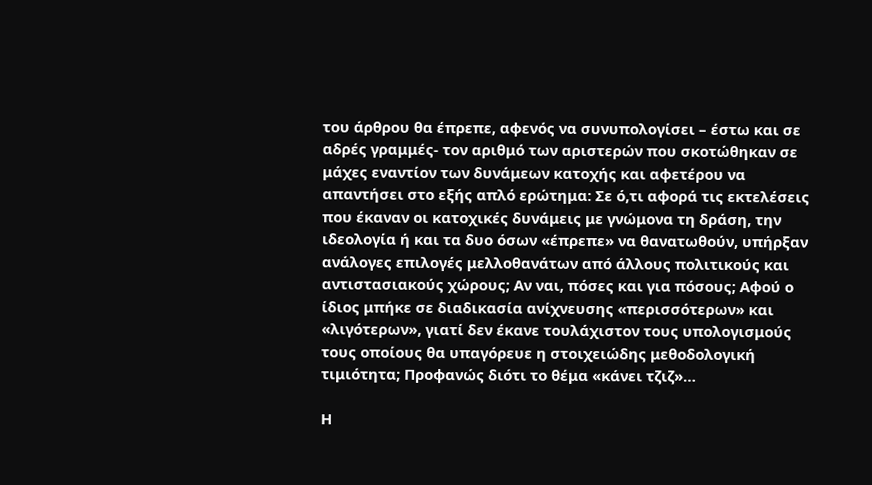του άρθρου θα έπρεπε, αφενός να συνυπολογίσει – έστω και σε αδρές γραμμές- τον αριθμό των αριστερών που σκοτώθηκαν σε μάχες εναντίον των δυνάμεων κατοχής και αφετέρου να απαντήσει στο εξής απλό ερώτημα: Σε ό,τι αφορά τις εκτελέσεις που έκαναν οι κατοχικές δυνάμεις με γνώμονα τη δράση, την ιδεολογία ή και τα δυο όσων «έπρεπε» να θανατωθούν, υπήρξαν ανάλογες επιλογές μελλοθανάτων από άλλους πολιτικούς και αντιστασιακούς χώρους; Αν ναι, πόσες και για πόσους; Αφού ο ίδιος μπήκε σε διαδικασία ανίχνευσης «περισσότερων» και «λιγότερων», γιατί δεν έκανε τουλάχιστον τους υπολογισμούς τους οποίους θα υπαγόρευε η στοιχειώδης μεθοδολογική τιμιότητα; Προφανώς διότι το θέμα «κάνει τζιζ»…

Η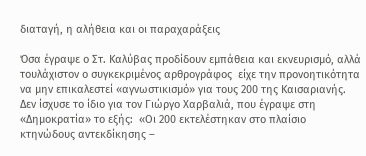διαταγή, η αλήθεια και οι παραχαράξεις

Όσα έγραψε ο Στ. Καλύβας προδίδουν εμπάθεια και εκνευρισμό, αλλά τουλάχιστον ο συγκεκριμένος αρθρογράφος  είχε την προνοητικότητα να μην επικαλεστεί «αγνωστικισμό» για τους 200 της Καισαριανής. Δεν ίσχυσε το ίδιο για τον Γιώργο Χαρβαλιά, που έγραψε στη «Δημοκρατία» το εξής:  «Οι 200 εκτελέστηκαν στο πλαίσιο κτηνώδους αντεκδίκησης –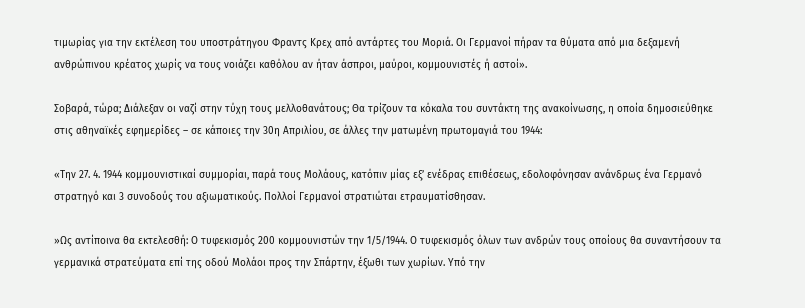τιμωρίας για την εκτέλεση του υποστράτηγου Φραντς Κρεχ από αντάρτες του Μοριά. Οι Γερμανοί πήραν τα θύματα από μια δεξαμενή ανθρώπινου κρέατος χωρίς να τους νοιάζει καθόλου αν ήταν άσπροι, μαύροι, κομμουνιστές ή αστοί».

Σοβαρά, τώρα; Διάλεξαν οι ναζί στην τύχη τους μελλοθανάτους; Θα τρίζουν τα κόκαλα του συντάκτη της ανακοίνωσης, η οποία δημοσιεύθηκε στις αθηναϊκές εφημερίδες – σε κάποιες την 30η Απριλίου, σε άλλες την ματωμένη πρωτομαγιά του 1944:

«Την 27. 4. 1944 κομμουνιστικαί συμμορίαι, παρά τους Μολάους, κατόπιν μίας εξ’ ενέδρας επιθέσεως, εδολοφόνησαν ανάνδρως ένα Γερμανό στρατηγό και 3 συνοδούς του αξιωματικούς. Πολλοί Γερμανοί στρατιώται ετραυματίσθησαν.

»Ως αντίποινα θα εκτελεσθή: Ο τυφεκισμός 200 κομμουνιστών την 1/5/1944. Ο τυφεκισμός όλων των ανδρών τους οποίους θα συναντήσουν τα γερμανικά στρατεύματα επί της οδού Μολάοι προς την Σπάρτην, έξωθι των χωρίων. Υπό την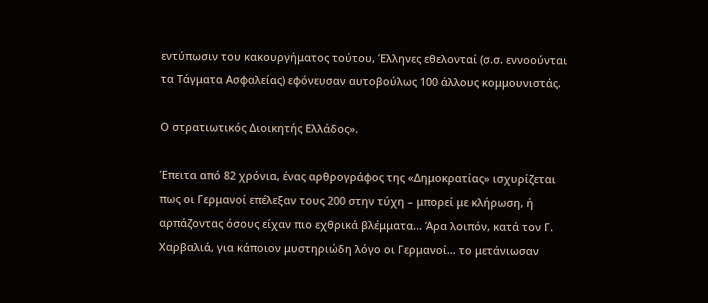εντύπωσιν του κακουργήματος τούτου, Έλληνες εθελονταί (σ.σ. εννοούνται τα Τάγματα Ασφαλείας) εφόνευσαν αυτοβούλως 100 άλλους κομμουνιστάς.

Ο στρατιωτικός Διοικητής Ελλάδος».

Έπειτα από 82 χρόνια, ένας αρθρογράφος της «Δημοκρατίας» ισχυρίζεται πως οι Γερμανοί επέλεξαν τους 200 στην τύχη – μπορεί με κλήρωση, ή αρπάζοντας όσους είχαν πιο εχθρικά βλέμματα… Άρα λοιπόν, κατά τον Γ. Χαρβαλιά, για κάποιον μυστηριώδη λόγο οι Γερμανοί… το μετάνιωσαν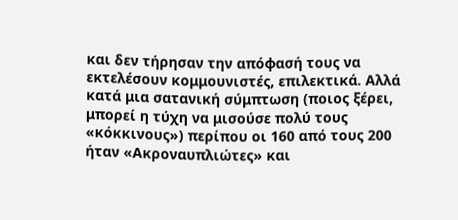και δεν τήρησαν την απόφασή τους να εκτελέσουν κομμουνιστές, επιλεκτικά. Αλλά κατά μια σατανική σύμπτωση (ποιος ξέρει, μπορεί η τύχη να μισούσε πολύ τους «κόκκινους») περίπου οι 160 από τους 200 ήταν «Ακροναυπλιώτες» και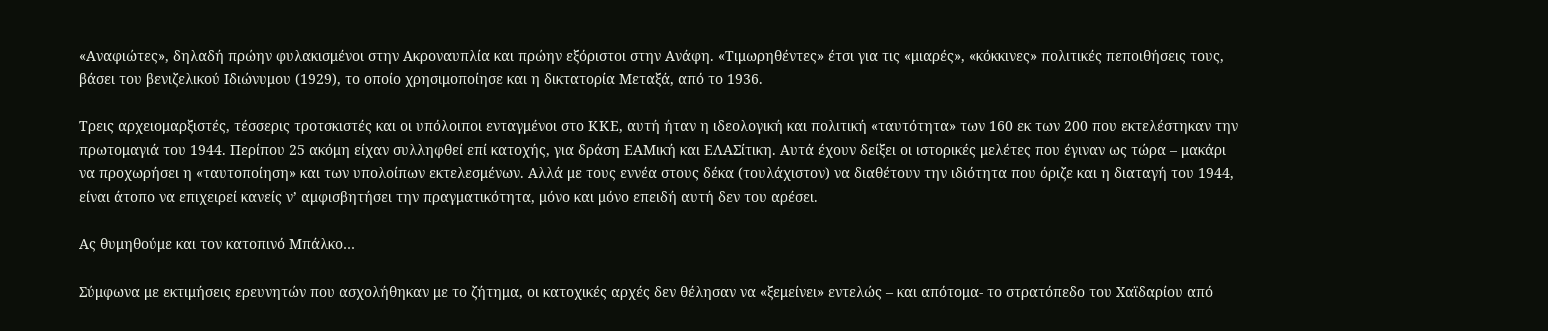«Αναφιώτες», δηλαδή πρώην φυλακισμένοι στην Ακροναυπλία και πρώην εξόριστοι στην Ανάφη. «Τιμωρηθέντες» έτσι για τις «μιαρές», «κόκκινες» πολιτικές πεποιθήσεις τους, βάσει του βενιζελικού Ιδιώνυμου (1929), το οποίο χρησιμοποίησε και η δικτατορία Μεταξά, από το 1936.

Τρεις αρχειομαρξιστές, τέσσερις τροτσκιστές και οι υπόλοιποι ενταγμένοι στο ΚΚΕ, αυτή ήταν η ιδεολογική και πολιτική «ταυτότητα» των 160 εκ των 200 που εκτελέστηκαν την πρωτομαγιά του 1944. Περίπου 25 ακόμη είχαν συλληφθεί επί κατοχής, για δράση ΕΑΜική και ΕΛΑΣίτικη. Αυτά έχουν δείξει οι ιστορικές μελέτες που έγιναν ως τώρα – μακάρι να προχωρήσει η «ταυτοποίηση» και των υπολοίπων εκτελεσμένων. Αλλά με τους εννέα στους δέκα (τουλάχιστον) να διαθέτουν την ιδιότητα που όριζε και η διαταγή του 1944, είναι άτοπο να επιχειρεί κανείς ν’ αμφισβητήσει την πραγματικότητα, μόνο και μόνο επειδή αυτή δεν του αρέσει.

Ας θυμηθούμε και τον κατοπινό Μπάλκο…

Σύμφωνα με εκτιμήσεις ερευνητών που ασχολήθηκαν με το ζήτημα, οι κατοχικές αρχές δεν θέλησαν να «ξεμείνει» εντελώς – και απότομα- το στρατόπεδο του Χαϊδαρίου από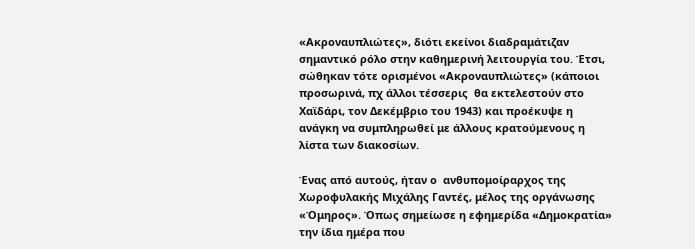«Ακροναυπλιώτες», διότι εκείνοι διαδραμάτιζαν σημαντικό ρόλο στην καθημερινή λειτουργία του. Έτσι, σώθηκαν τότε ορισμένοι «Ακροναυπλιώτες» (κάποιοι προσωρινά, πχ άλλοι τέσσερις  θα εκτελεστούν στο Χαϊδάρι, τον Δεκέμβριο του 1943) και προέκυψε η ανάγκη να συμπληρωθεί με άλλους κρατούμενους η λίστα των διακοσίων.

Ένας από αυτούς, ήταν ο  ανθυπομοίραρχος της Χωροφυλακής Μιχάλης Γαντές, μέλος της οργάνωσης «Όμηρος». Όπως σημείωσε η εφημερίδα «Δημοκρατία» την ίδια ημέρα που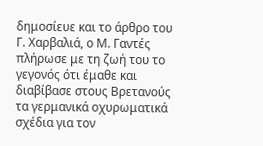δημοσίευε και το άρθρο του Γ. Χαρβαλιά, ο Μ. Γαντές πλήρωσε με τη ζωή του το γεγονός ότι έμαθε και διαβίβασε στους Βρετανούς τα γερμανικά οχυρωματικά σχέδια για τον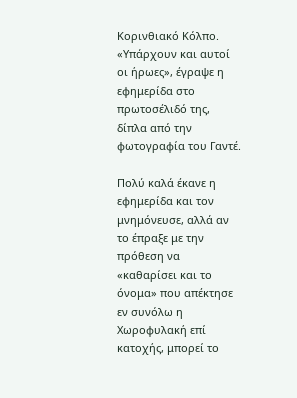Κορινθιακό Κόλπο. «Υπάρχουν και αυτοί οι ήρωες», έγραψε η εφημερίδα στο πρωτοσέλιδό της, δίπλα από την φωτογραφία του Γαντέ.

Πολύ καλά έκανε η εφημερίδα και τον μνημόνευσε, αλλά αν το έπραξε με την πρόθεση να «καθαρίσει και το όνομα» που απέκτησε εν συνόλω η Χωροφυλακή επί κατοχής, μπορεί το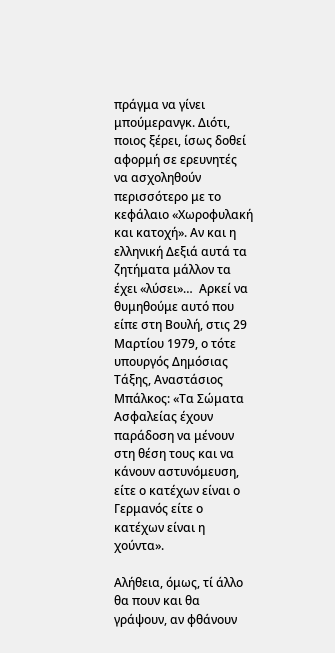πράγμα να γίνει μπούμερανγκ. Διότι, ποιος ξέρει, ίσως δοθεί αφορμή σε ερευνητές να ασχοληθούν περισσότερο με το κεφάλαιο «Χωροφυλακή και κατοχή». Αν και η ελληνική Δεξιά αυτά τα ζητήματα μάλλον τα έχει «λύσει»…  Αρκεί να θυμηθούμε αυτό που είπε στη Βουλή, στις 29 Μαρτίου 1979, ο τότε υπουργός Δημόσιας Τάξης, Αναστάσιος Μπάλκος: «Τα Σώματα Ασφαλείας έχουν παράδοση να μένουν στη θέση τους και να κάνουν αστυνόμευση, είτε ο κατέχων είναι ο Γερμανός είτε ο κατέχων είναι η χούντα».

Αλήθεια, όμως, τί άλλο θα πουν και θα γράψουν, αν φθάνουν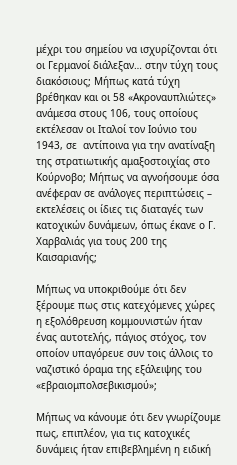μέχρι του σημείου να ισχυρίζονται ότι οι Γερμανοί διάλεξαν… στην τύχη τους διακόσιους; Μήπως κατά τύχη βρέθηκαν και οι 58 «Ακροναυπλιώτες» ανάμεσα στους 106, τους οποίους εκτέλεσαν οι Ιταλοί τον Ιούνιο του 1943, σε  αντίποινα για την ανατίναξη της στρατιωτικής αμαξοστοιχίας στο Κούρνοβο; Μήπως να αγνοήσουμε όσα ανέφεραν σε ανάλογες περιπτώσεις – εκτελέσεις οι ίδιες τις διαταγές των κατοχικών δυνάμεων, όπως έκανε ο Γ. Χαρβαλιάς για τους 200 της Καισαριανής;

Μήπως να υποκριθούμε ότι δεν ξέρουμε πως στις κατεχόμενες χώρες η εξολόθρευση κομμουνιστών ήταν ένας αυτοτελής, πάγιος στόχος, τον οποίον υπαγόρευε συν τοις άλλοις το ναζιστικό όραμα της εξάλειψης του «εβραιομπολσεβικισμού»;

Μήπως να κάνουμε ότι δεν γνωρίζουμε πως, επιπλέον, για τις κατοχικές δυνάμεις ήταν επιβεβλημένη η ειδική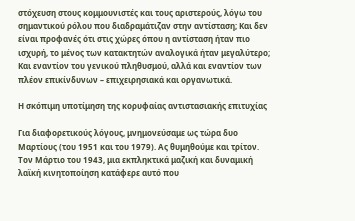στόχευση στους κομμουνιστές και τους αριστερούς, λόγω του σημαντικού ρόλου που διαδραμάτιζαν στην αντίσταση; Και δεν είναι προφανές ότι στις χώρες όπου η αντίσταση ήταν πιο ισχυρή, το μένος των κατακτητών αναλογικά ήταν μεγαλύτερο; Και εναντίον του γενικού πληθυσμού, αλλά και εναντίον των πλέον επικίνδυνων – επιχειρησιακά και οργανωτικά.

Η σκόπιμη υποτίμηση της κορυφαίας αντιστασιακής επιτυχίας

Για διαφορετικούς λόγους, μνημονεύσαμε ως τώρα δυο Μαρτίους (του 1951 και του 1979). Ας θυμηθούμε και τρίτον. Τον Μάρτιο του 1943, μια εκπληκτικά μαζική και δυναμική λαϊκή κινητοποίηση κατάφερε αυτό που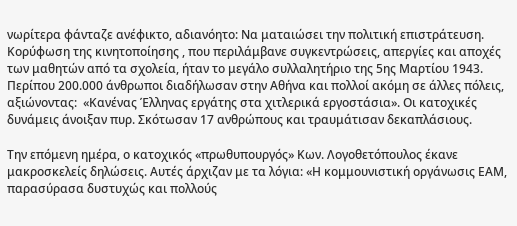νωρίτερα φάνταζε ανέφικτο, αδιανόητο: Να ματαιώσει την πολιτική επιστράτευση. Κορύφωση της κινητοποίησης , που περιλάμβανε συγκεντρώσεις, απεργίες και αποχές των μαθητών από τα σχολεία, ήταν το μεγάλο συλλαλητήριο της 5ης Μαρτίου 1943. Περίπου 200.000 άνθρωποι διαδήλωσαν στην Αθήνα και πολλοί ακόμη σε άλλες πόλεις, αξιώνοντας:  «Κανένας Έλληνας εργάτης στα χιτλερικά εργοστάσια». Οι κατοχικές δυνάμεις άνοιξαν πυρ. Σκότωσαν 17 ανθρώπους και τραυμάτισαν δεκαπλάσιους.

Την επόμενη ημέρα, ο κατοχικός «πρωθυπουργός» Κων. Λογοθετόπουλος έκανε μακροσκελείς δηλώσεις. Αυτές άρχιζαν με τα λόγια: «Η κομμουνιστική οργάνωσις ΕΑΜ, παρασύρασα δυστυχώς και πολλούς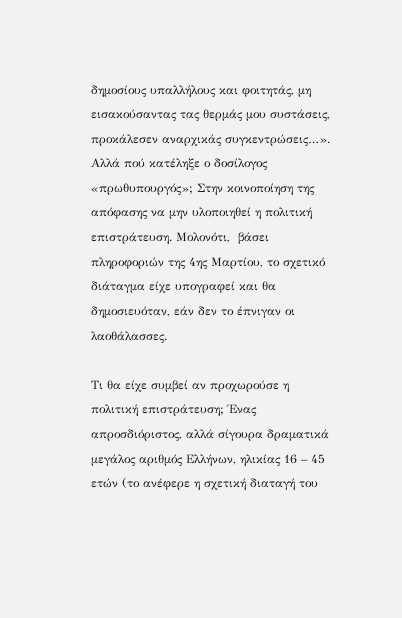δημοσίους υπαλλήλους και φοιτητάς, μη εισακούσαντας τας θερμάς μου συστάσεις, προκάλεσεν αναρχικάς συγκεντρώσεις…». Αλλά πού κατέληξε ο δοσίλογος «πρωθυπουργός»; Στην κοινοποίηση της απόφασης να μην υλοποιηθεί η πολιτική επιστράτευση. Μολονότι,  βάσει πληροφοριών της 4ης Μαρτίου, το σχετικό διάταγμα είχε υπογραφεί και θα δημοσιευόταν, εάν δεν το έπνιγαν οι λαοθάλασσες.

Τι θα είχε συμβεί αν προχωρούσε η πολιτική επιστράτευση; Ένας απροσδιόριστος, αλλά σίγουρα δραματικά μεγάλος αριθμός Ελλήνων, ηλικίας 16 – 45 ετών (το ανέφερε η σχετική διαταγή του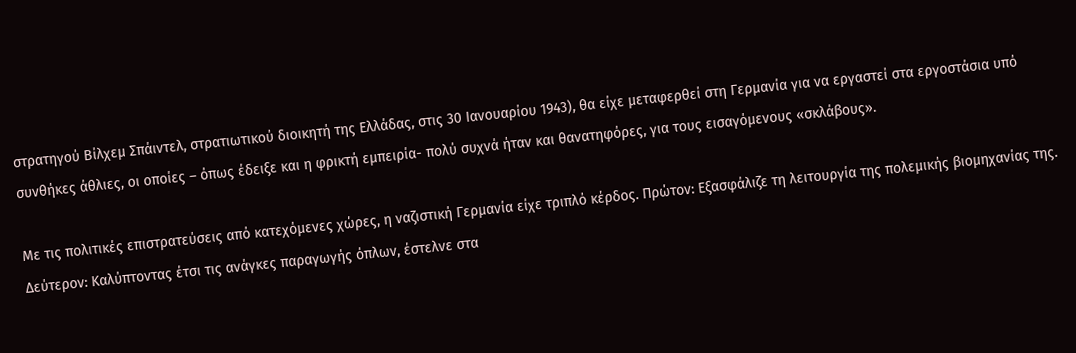στρατηγού Βίλχεμ Σπάιντελ, στρατιωτικού διοικητή της Ελλάδας, στις 30 Ιανουαρίου 1943), θα είχε μεταφερθεί στη Γερμανία για να εργαστεί στα εργοστάσια υπό συνθήκες άθλιες, οι οποίες – όπως έδειξε και η φρικτή εμπειρία- πολύ συχνά ήταν και θανατηφόρες, για τους εισαγόμενους «σκλάβους».

Με τις πολιτικές επιστρατεύσεις από κατεχόμενες χώρες, η ναζιστική Γερμανία είχε τριπλό κέρδος. Πρώτον: Εξασφάλιζε τη λειτουργία της πολεμικής βιομηχανίας της. Δεύτερον: Καλύπτοντας έτσι τις ανάγκες παραγωγής όπλων, έστελνε στα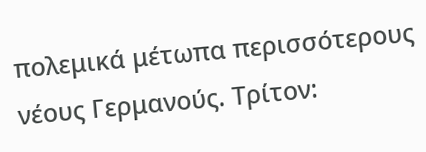πολεμικά μέτωπα περισσότερους νέους Γερμανούς. Τρίτον: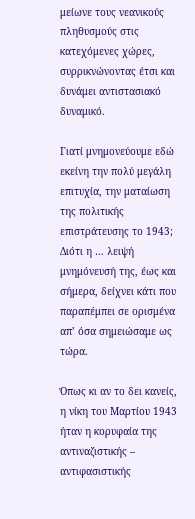μείωνε τους νεανικούς πληθυσμούς στις κατεχόμενες χώρες, συρρικνώνοντας έτσι και δυνάμει αντιστασιακό δυναμικό.

Γιατί μνημονεύουμε εδώ εκείνη την πολύ μεγάλη επιτυχία, την ματαίωση της πολιτικής επιστράτευσης το 1943; Διότι η … λειψή μνημόνευσή της, έως και σήμερα, δείχνει κάτι που παραπέμπει σε ορισμένα απ’ όσα σημειώσαμε ως τώρα.

Όπως κι αν το δει κανείς, η νίκη του Μαρτίου 1943 ήταν η κορυφαία της αντιναζιστικής – αντιφασιστικής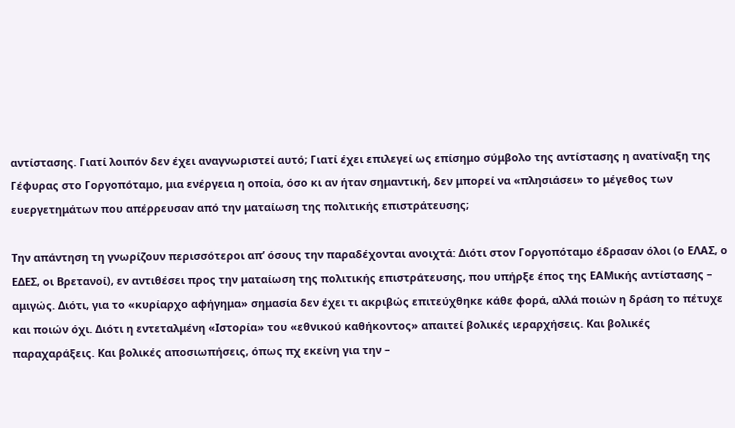αντίστασης. Γιατί λοιπόν δεν έχει αναγνωριστεί αυτό; Γιατί έχει επιλεγεί ως επίσημο σύμβολο της αντίστασης η ανατίναξη της Γέφυρας στο Γοργοπόταμο, μια ενέργεια η οποία, όσο κι αν ήταν σημαντική, δεν μπορεί να «πλησιάσει» το μέγεθος των ευεργετημάτων που απέρρευσαν από την ματαίωση της πολιτικής επιστράτευσης;

Την απάντηση τη γνωρίζουν περισσότεροι απ’ όσους την παραδέχονται ανοιχτά: Διότι στον Γοργοπόταμο έδρασαν όλοι (ο ΕΛΑΣ, ο ΕΔΕΣ, οι Βρετανοί), εν αντιθέσει προς την ματαίωση της πολιτικής επιστράτευσης, που υπήρξε έπος της ΕΑΜικής αντίστασης – αμιγώς. Διότι, για το «κυρίαρχο αφήγημα» σημασία δεν έχει τι ακριβώς επιτεύχθηκε κάθε φορά, αλλά ποιών η δράση το πέτυχε και ποιών όχι. Διότι η εντεταλμένη «Ιστορία» του «εθνικού καθήκοντος» απαιτεί βολικές ιεραρχήσεις. Και βολικές παραχαράξεις. Και βολικές αποσιωπήσεις, όπως πχ εκείνη για την –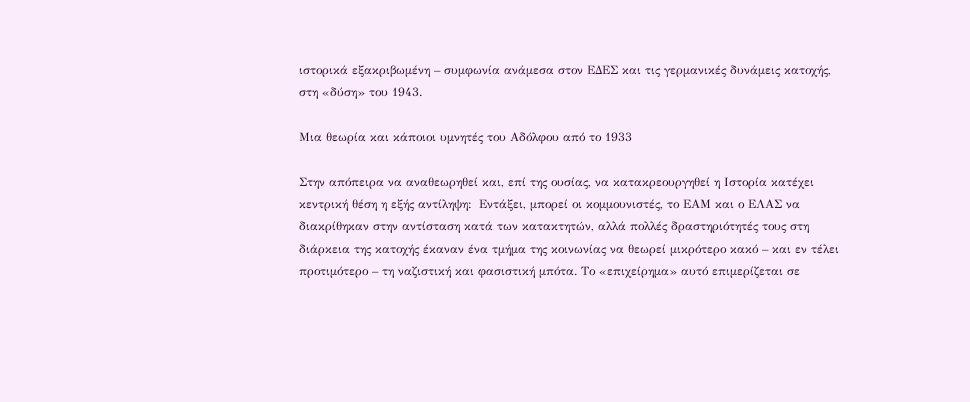ιστορικά εξακριβωμένη – συμφωνία ανάμεσα στον ΕΔΕΣ και τις γερμανικές δυνάμεις κατοχής, στη «δύση» του 1943.

Μια θεωρία και κάποιοι υμνητές του Αδόλφου από το 1933

Στην απόπειρα να αναθεωρηθεί και, επί της ουσίας, να κατακρεουργηθεί η Ιστορία κατέχει κεντρική θέση η εξής αντίληψη:  Εντάξει, μπορεί οι κομμουνιστές, το ΕΑΜ και ο ΕΛΑΣ να διακρίθηκαν στην αντίσταση κατά των κατακτητών, αλλά πολλές δραστηριότητές τους στη διάρκεια της κατοχής έκαναν ένα τμήμα της κοινωνίας να θεωρεί μικρότερο κακό – και εν τέλει προτιμότερο – τη ναζιστική και φασιστική μπότα. Το «επιχείρημα» αυτό επιμερίζεται σε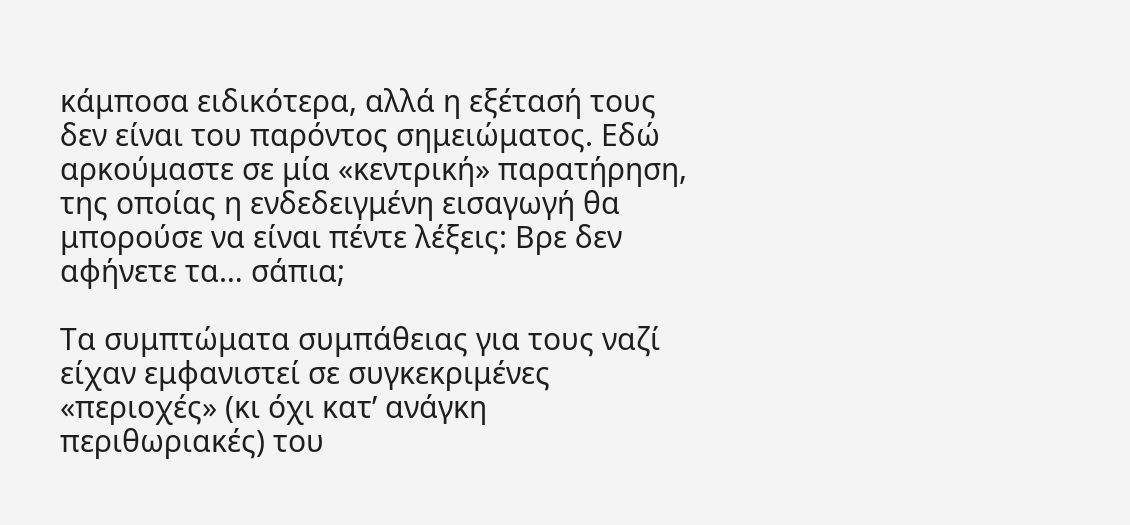κάμποσα ειδικότερα, αλλά η εξέτασή τους δεν είναι του παρόντος σημειώματος. Εδώ αρκούμαστε σε μία «κεντρική» παρατήρηση, της οποίας η ενδεδειγμένη εισαγωγή θα μπορούσε να είναι πέντε λέξεις: Βρε δεν αφήνετε τα… σάπια;

Τα συμπτώματα συμπάθειας για τους ναζί είχαν εμφανιστεί σε συγκεκριμένες «περιοχές» (κι όχι κατ’ ανάγκη περιθωριακές) του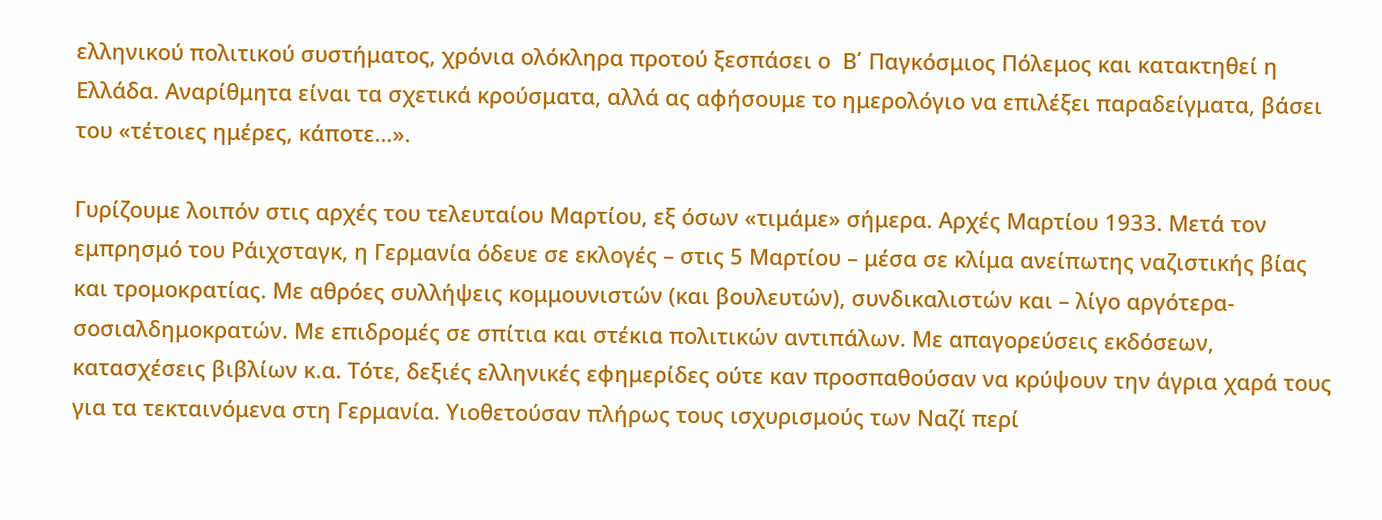ελληνικού πολιτικού συστήματος, χρόνια ολόκληρα προτού ξεσπάσει ο  Β΄ Παγκόσμιος Πόλεμος και κατακτηθεί η Ελλάδα. Αναρίθμητα είναι τα σχετικά κρούσματα, αλλά ας αφήσουμε το ημερολόγιο να επιλέξει παραδείγματα, βάσει του «τέτοιες ημέρες, κάποτε…».

Γυρίζουμε λοιπόν στις αρχές του τελευταίου Μαρτίου, εξ όσων «τιμάμε» σήμερα. Αρχές Μαρτίου 1933. Μετά τον εμπρησμό του Ράιχσταγκ, η Γερμανία όδευε σε εκλογές – στις 5 Μαρτίου – μέσα σε κλίμα ανείπωτης ναζιστικής βίας και τρομοκρατίας. Με αθρόες συλλήψεις κομμουνιστών (και βουλευτών), συνδικαλιστών και – λίγο αργότερα- σοσιαλδημοκρατών. Με επιδρομές σε σπίτια και στέκια πολιτικών αντιπάλων. Με απαγορεύσεις εκδόσεων, κατασχέσεις βιβλίων κ.α. Τότε, δεξιές ελληνικές εφημερίδες ούτε καν προσπαθούσαν να κρύψουν την άγρια χαρά τους για τα τεκταινόμενα στη Γερμανία. Υιοθετούσαν πλήρως τους ισχυρισμούς των Ναζί περί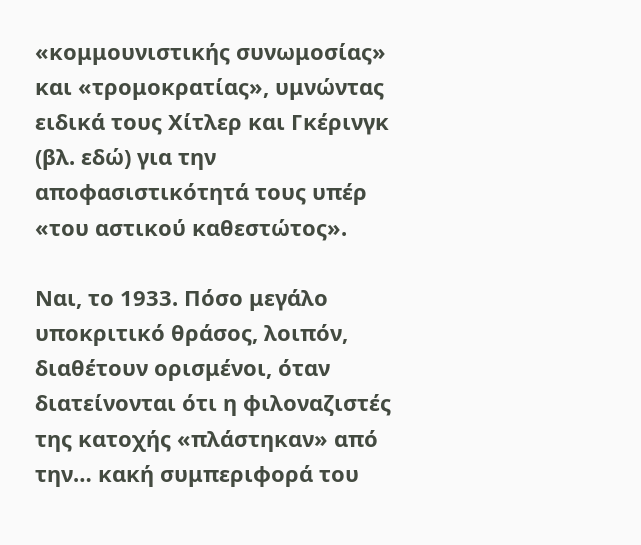«κομμουνιστικής συνωμοσίας» και «τρομοκρατίας», υμνώντας ειδικά τους Χίτλερ και Γκέρινγκ (βλ. εδώ) για την αποφασιστικότητά τους υπέρ «του αστικού καθεστώτος».

Ναι, το 1933. Πόσο μεγάλο υποκριτικό θράσος, λοιπόν, διαθέτουν ορισμένοι, όταν διατείνονται ότι η φιλοναζιστές της κατοχής «πλάστηκαν» από την… κακή συμπεριφορά του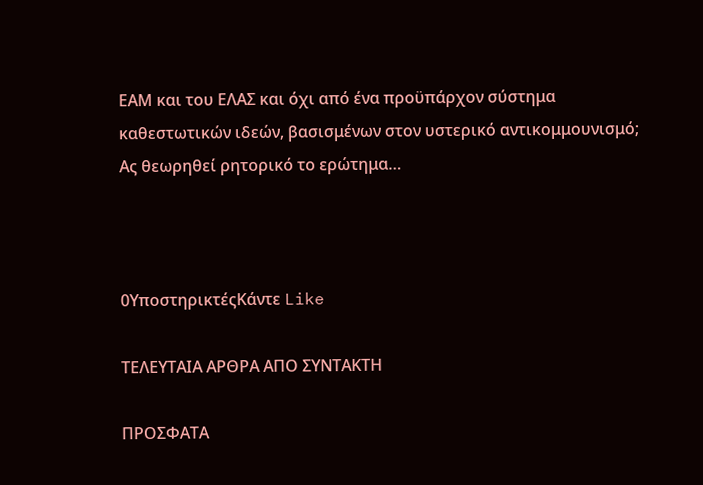ΕΑΜ και του ΕΛΑΣ και όχι από ένα προϋπάρχον σύστημα καθεστωτικών ιδεών, βασισμένων στον υστερικό αντικομμουνισμό; Ας θεωρηθεί ρητορικό το ερώτημα…



0ΥποστηρικτέςΚάντε Like

ΤΕΛΕΥΤΑΙΑ ΑΡΘΡΑ ΑΠΟ ΣΥΝΤΑΚΤΗ

ΠΡΟΣΦΑΤΑ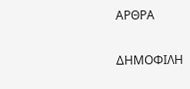ΑΡΘΡΑ

ΔΗΜΟΦΙΛΗ